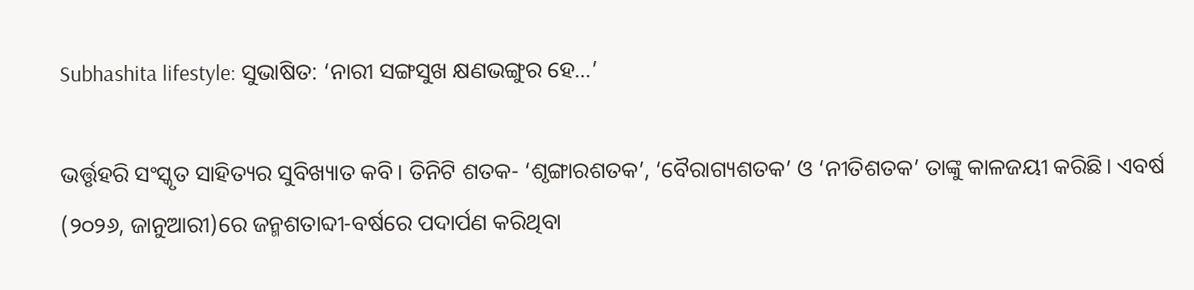Subhashita lifestyle: ସୁଭାଷିତ: ‘ନାରୀ ସଙ୍ଗସୁଖ କ୍ଷଣଭଙ୍ଗୁର ହେ…’

ଭର୍ତ୍ତୃହରି ସଂସ୍କୃତ ସାହିତ୍ୟର ସୁବିଖ୍ୟାତ କବି। ତିନିଟି ଶତକ- ‘ଶୃଙ୍ଗାରଶତକ’, ‘ବୈରାଗ୍ୟଶତକ’ ଓ ‘ନୀତିଶତକ’ ତାଙ୍କୁ କାଳଜୟୀ କରିଛି। ଏବର୍ଷ (୨୦୨୬, ଜାନୁଆରୀ)ରେ ଜନ୍ମଶତାବ୍ଦୀ-ବର୍ଷରେ ପଦାର୍ପଣ କରିଥିବା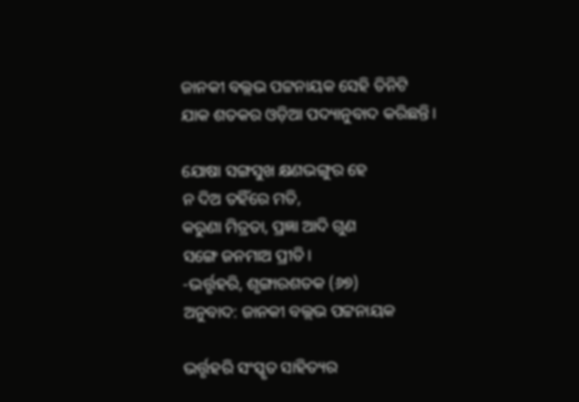ଜାନକୀ ବଲ୍ଲଭ ପଟ୍ଟନାୟକ ସେହି ତିନିଟି ଯାକ ଶତକର ଓଡ଼ିଆ ପଦ୍ୟାନୁବାଦ କରିଛନ୍ତି।

ଯୋଷା ସଙ୍ଗସୁଖ କ୍ଷଣଭଙ୍ଗୁର ହେ
ନ ଦିଅ ତହିଁରେ ମତି,
କରୁଣା ମିତ୍ରତା, ପ୍ରଜ୍ଞା ଆଦି ଗୁଣ
ସଙ୍ଗେ ଜନମାଅ ପ୍ରୀତି।
-ଭର୍ତ୍ତୃହରି, ଶୃଙ୍ଗାରଶତକ (୬୭)
ଅନୁବାଦ: ଜାନକୀ ବଲ୍ଲଭ ପଟ୍ଟନାୟକ

ଭର୍ତ୍ତୃହରି ସଂସ୍କୃତ ସାହିତ୍ୟର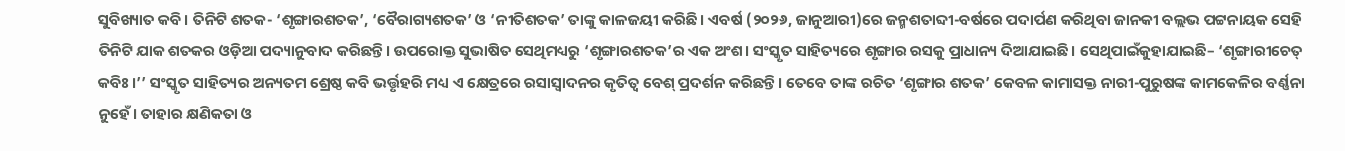ସୁବିଖ୍ୟାତ କବି। ତିନିଟି ଶତକ- ‘ଶୃଙ୍ଗାରଶତକ’, ‘ବୈରାଗ୍ୟଶତକ’ ଓ ‘ନୀତିଶତକ’ ତାଙ୍କୁ କାଳଜୟୀ କରିଛି। ଏବର୍ଷ (୨୦୨୬, ଜାନୁଆରୀ)ରେ ଜନ୍ମଶତାବ୍ଦୀ-ବର୍ଷରେ ପଦାର୍ପଣ କରିଥିବା ଜାନକୀ ବଲ୍ଲଭ ପଟ୍ଟନାୟକ ସେହି ତିନିଟି ଯାକ ଶତକର ଓଡ଼ିଆ ପଦ୍ୟାନୁବାଦ କରିଛନ୍ତି। ଉପରୋକ୍ତ ସୁଭାଷିତ ସେଥିମଧ୍ୟରୁ ‘ଶୃଙ୍ଗାରଶତକ’ର ଏକ ଅଂଶ। ସଂସ୍କୃତ ସାହିତ୍ୟରେ ଶୃଙ୍ଗାର ରସକୁ ପ୍ରାଧାନ୍ୟ ଦିଆଯାଇଛି। ସେଥିପାଇଁକୁହାଯାଇଛି– ‘ଶୃଙ୍ଗାରୀଚେତ୍ କବିଃ।’’ ସଂସ୍କୃତ ସାହିତ୍ୟର ଅନ୍ୟତମ ଶ୍ରେଷ୍ଠ କବି ଭର୍ତ୍ତୃହରି ମଧ୍ୟ ଏ କ୍ଷେତ୍ରରେ ରସାସ୍ବାଦନର କୃତିତ୍ବ ବେଶ୍‌ ପ୍ରଦର୍ଶନ କରିଛନ୍ତି। ତେବେ ତାଙ୍କ ରଚିତ ‘ଶୃଙ୍ଗାର ଶତକ’ କେବଳ କାମାସକ୍ତ ନାରୀ-ପୁରୁଷଙ୍କ କାମକେଳିର ବର୍ଣ୍ଣନା ନୁହେଁ। ତାହାର କ୍ଷଣିକତା ଓ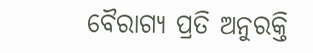ବୈରାଗ୍ୟ ପ୍ରତି ଅନୁରକ୍ତି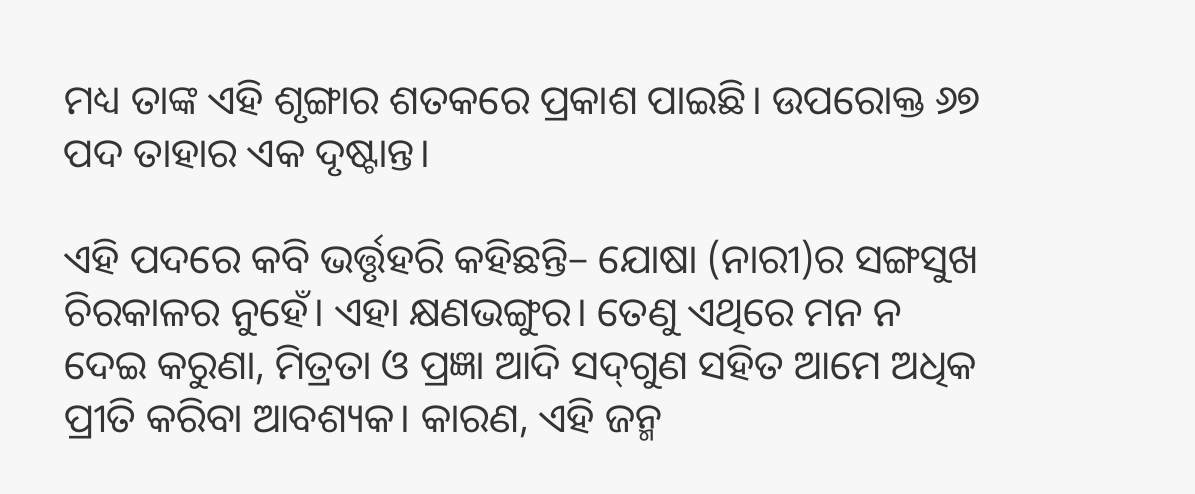ମଧ୍ୟ ତାଙ୍କ ଏହି ଶୃଙ୍ଗାର ଶତକରେ ପ୍ରକାଶ ପାଇଛି। ଉପରୋକ୍ତ ୬୭ ପଦ ତାହାର ଏକ ଦୃଷ୍ଟାନ୍ତ।

ଏହି ପଦରେ କବି ଭର୍ତ୍ତୃହରି କହିଛନ୍ତି– ଯୋଷା (ନାରୀ)ର ସଙ୍ଗସୁଖ ଚିରକାଳର ନୁହେଁ। ଏହା କ୍ଷଣଭଙ୍ଗୁର। ତେଣୁ ଏଥିରେ ମନ ନ ଦେଇ କରୁଣା, ମିତ୍ରତା ଓ ପ୍ରଜ୍ଞା ଆଦି ସଦ୍‌ଗୁଣ ସହିତ ଆମେ ଅଧିକ  ପ୍ରୀତି କରିବା ଆବଶ୍ୟକ। କାରଣ, ଏହି ଜନ୍ମ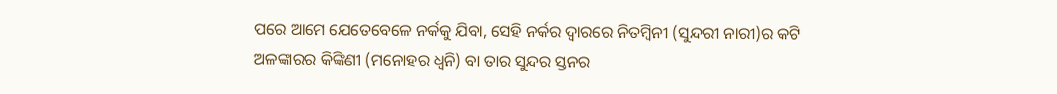ପରେ ଆମେ ଯେତେବେଳେ ନର୍କକୁ ଯିବା, ସେହି ନର୍କର ଦ୍ବାରରେ ନିତମ୍ବିନୀ (ସୁନ୍ଦରୀ ନାରୀ)ର କଟି ଅଳଙ୍କାରର କିଙ୍କିଣୀ (ମନୋହର ଧ୍ବନି) ବା ତାର ସୁନ୍ଦର ସ୍ତନର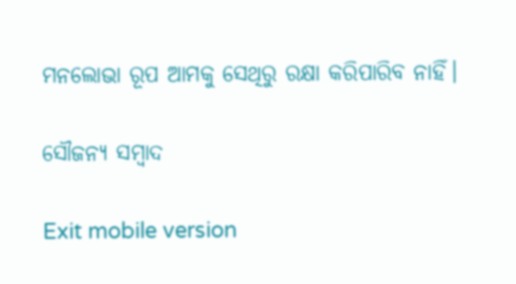ମନଲୋଭା ରୂପ ଆମକୁ ସେଥିରୁ ରକ୍ଷା କରିପାରିବ ନାହିଁ।

ସୌଜନ୍ୟ ସମ୍ବାଦ

Exit mobile version